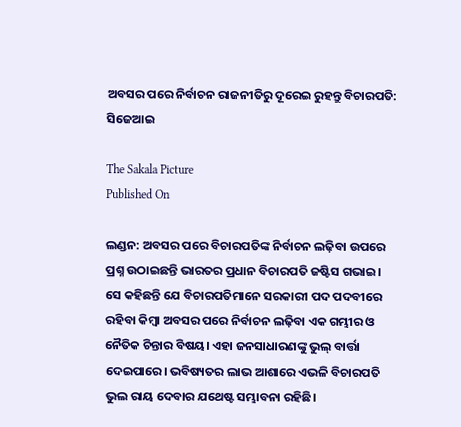ଅବସର ପରେ ନିର୍ବାଚନ ରାଜନୀତିରୁ ଦୂରେଇ ରୁହନ୍ତୁ ବିଚାରପତି: ସିଜେଆଇ

The Sakala Picture
Published On

ଲଣ୍ଡନ: ଅବସର ପରେ ବିଚାରପତିଙ୍କ ନିର୍ବାଚନ ଲଢ଼ିବା ଉପରେ ପ୍ରଶ୍ନ ଉଠାଇଛନ୍ତି ଭାରତର ପ୍ରଧାନ ବିଚାରପତି ଜଷ୍ଟିସ ଗଭାଇ। ସେ କହିଛନ୍ତି ଯେ ବିଚାରପତିମାନେ ସରକାରୀ ପଦ ପଦବୀରେ ରହିବା କିମ୍ବା ଅବସର ପରେ ନିର୍ବାଚନ ଲଢ଼ିବା ଏକ ଗମ୍ଭୀର ଓ ନୈତିକ ଚିନ୍ତାର ବିଷୟ। ଏହା ଜନସାଧାରଣଙ୍କୁ ଭୁଲ୍‌ ବାର୍ତ୍ତା ଦେଇପାରେ। ଭବିଷ୍ୟତର ଲାଭ ଆଶାରେ ଏଭଳି ବିଚାରପତି ଭୁଲ ରାୟ ଦେବାର ଯଥେଷ୍ଟ ସମ୍ଭାବନା ରହିଛି।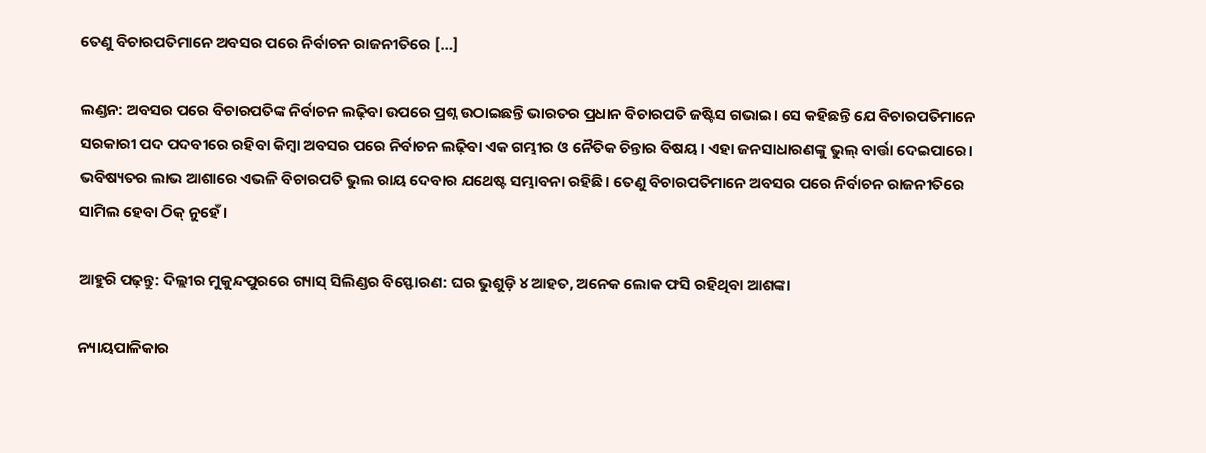ତେଣୁ ବିଚାରପତିମାନେ ଅବସର ପରେ ନିର୍ବାଚନ ରାଜନୀତିରେ […]

ଲଣ୍ଡନ: ଅବସର ପରେ ବିଚାରପତିଙ୍କ ନିର୍ବାଚନ ଲଢ଼ିବା ଉପରେ ପ୍ରଶ୍ନ ଉଠାଇଛନ୍ତି ଭାରତର ପ୍ରଧାନ ବିଚାରପତି ଜଷ୍ଟିସ ଗଭାଇ। ସେ କହିଛନ୍ତି ଯେ ବିଚାରପତିମାନେ ସରକାରୀ ପଦ ପଦବୀରେ ରହିବା କିମ୍ବା ଅବସର ପରେ ନିର୍ବାଚନ ଲଢ଼ିବା ଏକ ଗମ୍ଭୀର ଓ ନୈତିକ ଚିନ୍ତାର ବିଷୟ। ଏହା ଜନସାଧାରଣଙ୍କୁ ଭୁଲ୍‌ ବାର୍ତ୍ତା ଦେଇପାରେ। ଭବିଷ୍ୟତର ଲାଭ ଆଶାରେ ଏଭଳି ବିଚାରପତି ଭୁଲ ରାୟ ଦେବାର ଯଥେଷ୍ଟ ସମ୍ଭାବନା ରହିଛି। ତେଣୁ ବିଚାରପତିମାନେ ଅବସର ପରେ ନିର୍ବାଚନ ରାଜନୀତିରେ ସାମିଲ ହେବା ଠିକ୍ ନୁହେଁ।

ଆହୁରି ପଢ଼ନ୍ତୁ: ଦିଲ୍ଲୀର ମୁକୁନ୍ଦପୁରରେ ଗ୍ୟାସ୍ ସିଲିଣ୍ଡର ବିସ୍ଫୋରଣ: ଘର ଭୁଶୁଡ଼ି ୪ ଆହତ, ଅନେକ ଲୋକ ଫସି ରହିଥିବା ଆଶଙ୍କା

ନ୍ୟାୟପାଳିକାର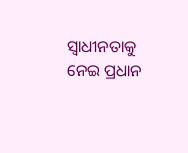ସ୍ବାଧୀନତାକୁ ନେଇ ପ୍ରଧାନ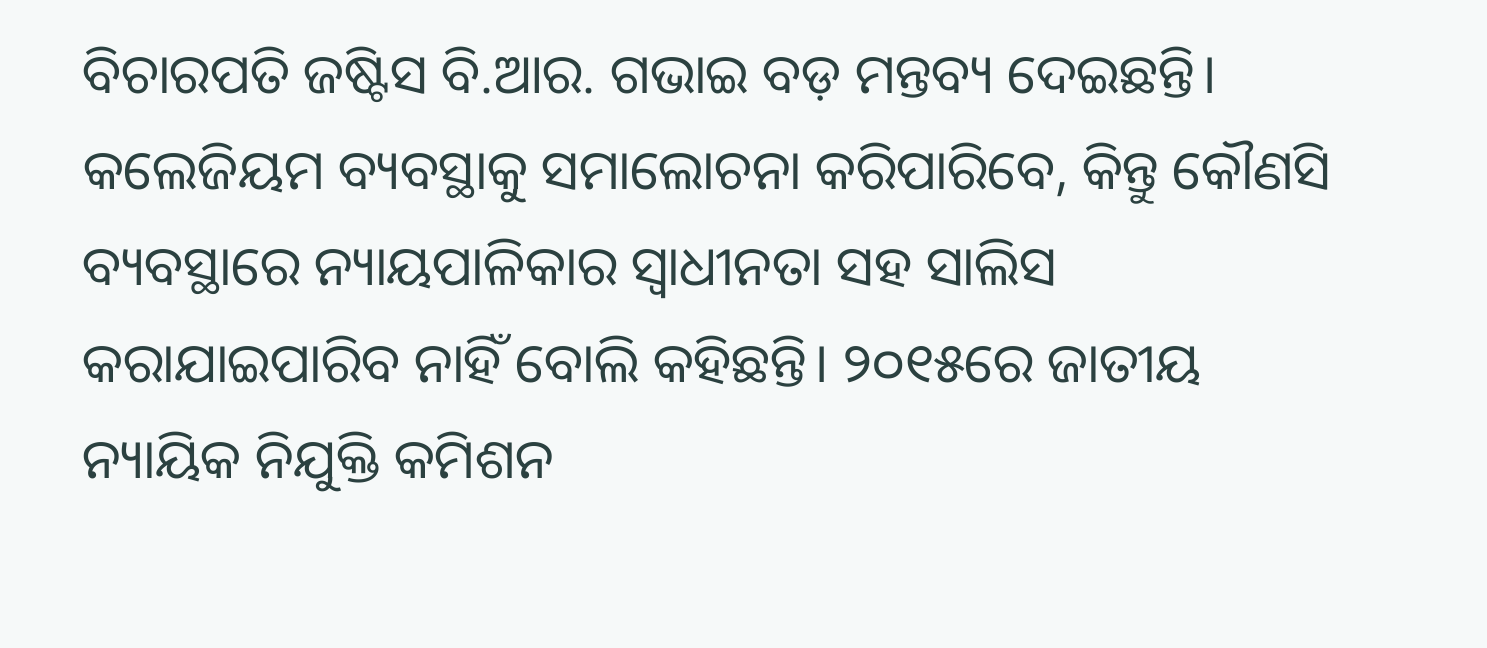ବିଚାରପତି ଜଷ୍ଟିସ ବି.ଆର. ଗଭାଇ ବଡ଼ ମନ୍ତବ୍ୟ ଦେଇଛନ୍ତି। କଲେଜିୟମ ବ୍ୟବସ୍ଥାକୁ ସମାଲୋଚନା କରିପାରିବେ, କିନ୍ତୁ କୌଣସି ବ୍ୟବସ୍ଥାରେ ନ୍ୟାୟପାଳିକାର ସ୍ବାଧୀନତା ସହ ସାଲିସ କରାଯାଇପାରିବ ନାହିଁ ବୋଲି କହିଛନ୍ତି। ୨୦୧୫ରେ ଜାତୀୟ ନ୍ୟାୟିକ ନିଯୁକ୍ତି କମିଶନ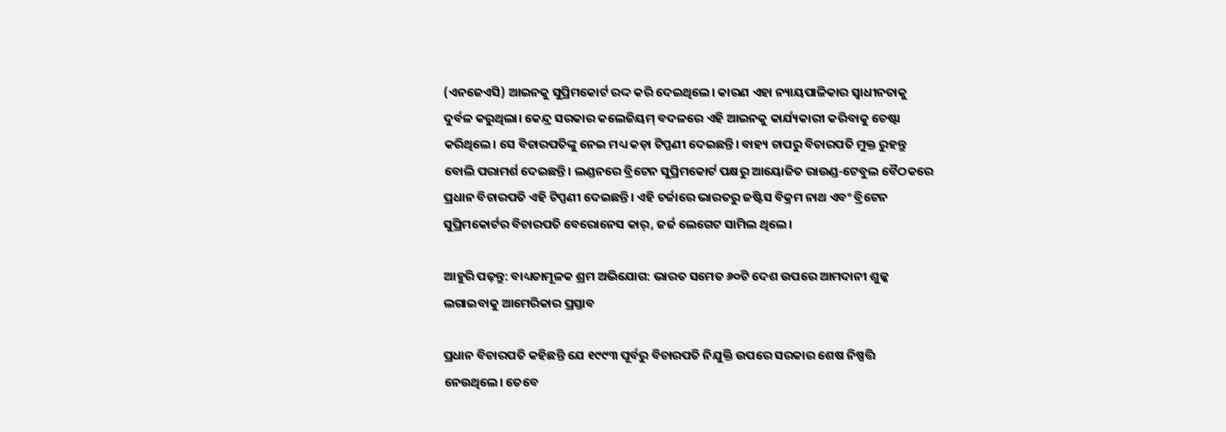(ଏନଜେଏସି) ଆଇନକୁ ସୁପ୍ରିମକୋର୍ଟ ରଦ୍ଦ କରି ଦେଇଥିଲେ। କାରଣ ଏହା ନ୍ୟାୟପାଳିକାର ସ୍ବାଧୀନତାକୁ ଦୁର୍ବଳ କରୁଥିଲା। କେନ୍ଦ୍ର ସରକାର କଲେଜିୟମ୍ ବଦଳରେ ଏହି ଆଇନକୁ କାର୍ଯ୍ୟକାରୀ କରିବାକୁ ଚେଷ୍ଟା କରିଥିଲେ। ସେ ବିଚାରପତିଙ୍କୁ ନେଇ ମଧ୍ୟ କଡ଼ା ଟିପ୍ପଣୀ ଦେଇଛନ୍ତି। ବାହ୍ୟ ଚାପରୁ ବିଚାରପତି ମୁକ୍ତ ରୁହନ୍ତୁ ବୋଲି ପରାମର୍ଶ ଦେଇଛନ୍ତି। ଲଣ୍ଡନରେ ବ୍ରିଟେନ ସୁପ୍ରିମକୋର୍ଟ ପକ୍ଷରୁ ଆୟୋଜିତ ରାଉଣ୍ଡ-ଟେବୁଲ ବୈଠକରେ ପ୍ରଧାନ ବିଚାରପତି ଏହି ଟିପ୍ପଣୀ ଦେଇଛନ୍ତି। ଏହି ଚର୍ଚ୍ଚାରେ ଭାରତରୁ ଜଷ୍ଟିସ ବିକ୍ରମ ନାଥ ଏବଂ ବ୍ରିଟେନ ସୁପ୍ରିମକୋର୍ଟର ବିଚାରପତି ବେରୋନେସ କାର୍‌, ଜର୍ଜ ଲେଗେଟ ସାମିଲ ଥିଲେ।

ଆହୁରି ପଢ଼ନ୍ତୁ: ବାଧ୍ୟତାମୂଳକ ଶ୍ରମ ଅଭିଯୋଗ: ଭାରତ ସମେତ ୬୦ଟି ଦେଶ ଉପରେ ଆମଦାନୀ ଶୁଳ୍କ ଲଗାଇବାକୁ ଆମେରିକାର ପ୍ରସ୍ତାବ

ପ୍ରଧାନ ବିଚାରପତି କହିଛନ୍ତି ଯେ ୧୯୯୩ ପୂର୍ବରୁ ବିଚାରପତି ନିଯୁକ୍ତି ଉପରେ ସରକାର ଶେଷ ନିଷ୍ପତ୍ତି ନେଉଥିଲେ। ତେବେ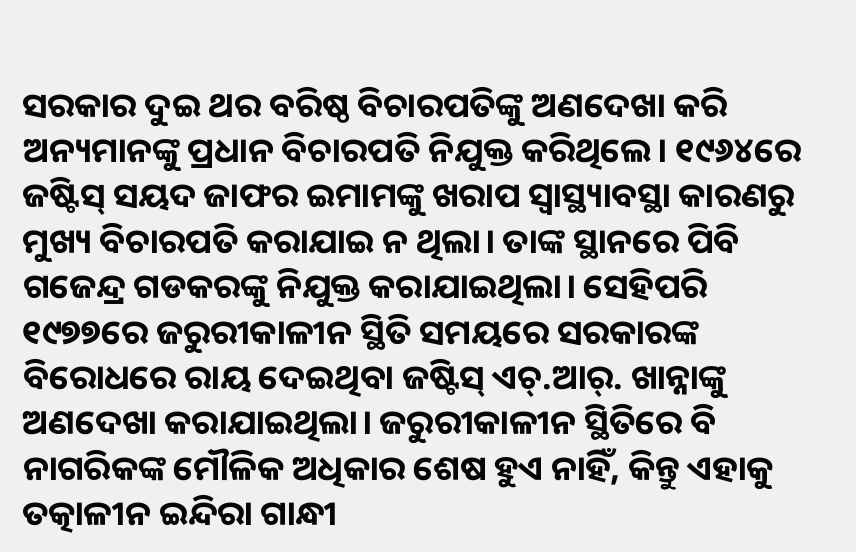ସରକାର ଦୁଇ ଥର ବରିଷ୍ଠ ବିଚାରପତିଙ୍କୁ ଅଣଦେଖା କରି ଅନ୍ୟମାନଙ୍କୁ ପ୍ରଧାନ ବିଚାରପତି ନିଯୁକ୍ତ କରିଥିଲେ। ୧୯୬୪ରେ ଜଷ୍ଟିସ୍ ସୟଦ ଜାଫର ଇମାମଙ୍କୁ ଖରାପ ସ୍ବାସ୍ଥ୍ୟାବସ୍ଥା କାରଣରୁ ମୁଖ୍ୟ ବିଚାରପତି କରାଯାଇ ନ ଥିଲା। ତାଙ୍କ ସ୍ଥାନରେ ପିବି ଗଜେନ୍ଦ୍ର ଗଡକରଙ୍କୁ ନିଯୁକ୍ତ କରାଯାଇଥିଲା। ସେହିପରି ୧୯୭୭ରେ ଜରୁରୀକାଳୀନ ସ୍ଥିତି ସମୟରେ ସରକାରଙ୍କ ବିରୋଧରେ ରାୟ ଦେଇଥିବା ଜଷ୍ଟିସ୍ ଏଚ୍.ଆର୍. ଖାନ୍ନାଙ୍କୁ ଅଣଦେଖା କରାଯାଇଥିଲା। ଜରୁରୀକାଳୀନ ସ୍ଥିତିରେ ବି ନାଗରିକଙ୍କ ମୌଳିକ ଅଧିକାର ଶେଷ ହୁଏ ନାହିଁ, କିନ୍ତୁ ଏହାକୁ ତତ୍କାଳୀନ ଇନ୍ଦିରା ଗାନ୍ଧୀ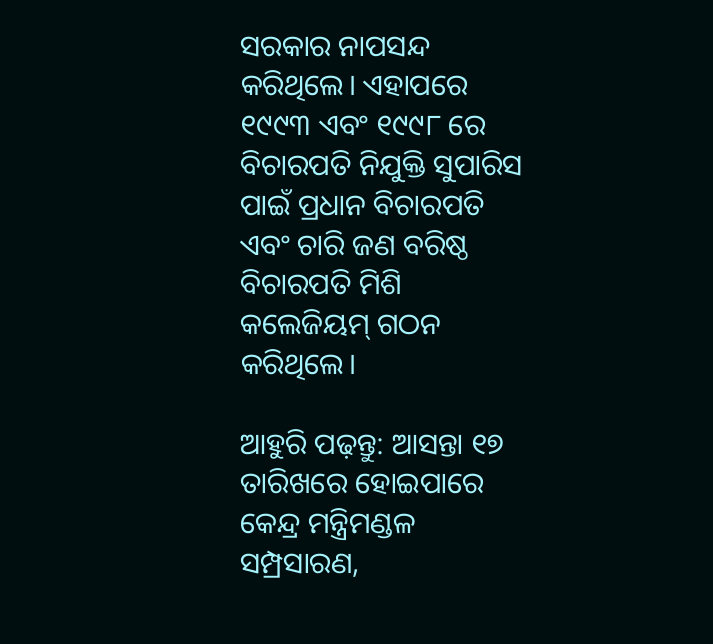ସରକାର ନାପସନ୍ଦ କରିଥିଲେ। ଏହାପରେ ୧୯୯୩ ଏବଂ ୧୯୯୮ ରେ ବିଚାରପତି ନିଯୁକ୍ତି ସୁପାରିସ ପାଇଁ ପ୍ରଧାନ ବିଚାରପତି ଏବଂ ଚାରି ଜଣ ବରିଷ୍ଠ ବିଚାରପତି ମିଶି କଲେଜିୟମ୍ ଗଠନ କରିଥିଲେ।

ଆହୁରି ପଢ଼ନ୍ତୁ: ଆସନ୍ତା ୧୭ ତାରିଖରେ ହୋଇପାରେ କେନ୍ଦ୍ର ମନ୍ତ୍ରିମଣ୍ଡଳ ସମ୍ପ୍ରସାରଣ,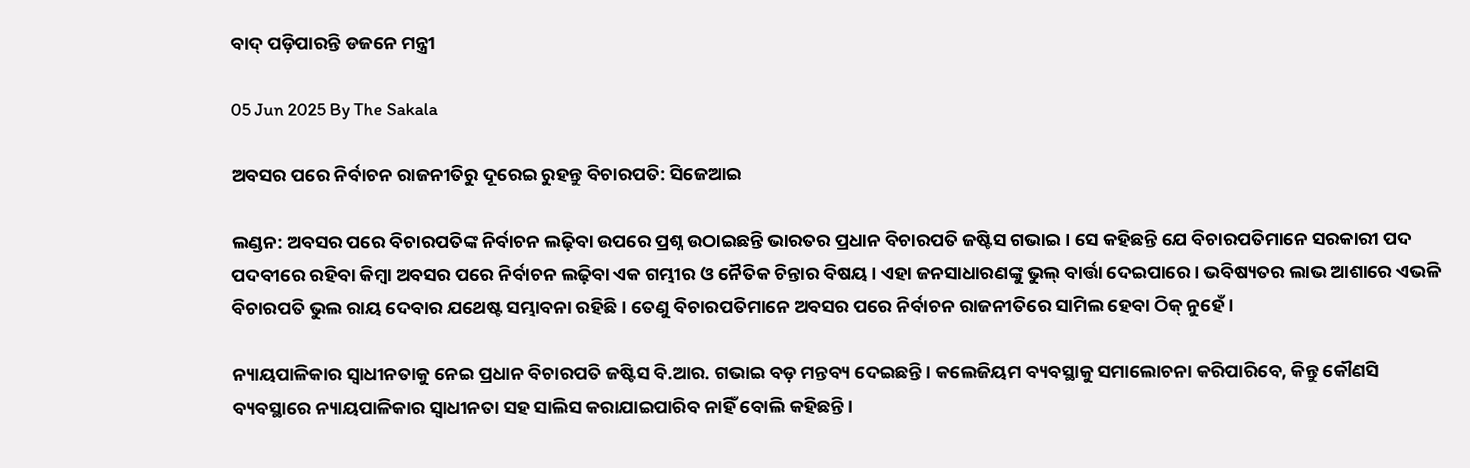ବାଦ୍‌ ପଡ଼ିପାରନ୍ତି ଡଜନେ ମନ୍ତ୍ରୀ

05 Jun 2025 By The Sakala

ଅବସର ପରେ ନିର୍ବାଚନ ରାଜନୀତିରୁ ଦୂରେଇ ରୁହନ୍ତୁ ବିଚାରପତି: ସିଜେଆଇ

ଲଣ୍ଡନ: ଅବସର ପରେ ବିଚାରପତିଙ୍କ ନିର୍ବାଚନ ଲଢ଼ିବା ଉପରେ ପ୍ରଶ୍ନ ଉଠାଇଛନ୍ତି ଭାରତର ପ୍ରଧାନ ବିଚାରପତି ଜଷ୍ଟିସ ଗଭାଇ। ସେ କହିଛନ୍ତି ଯେ ବିଚାରପତିମାନେ ସରକାରୀ ପଦ ପଦବୀରେ ରହିବା କିମ୍ବା ଅବସର ପରେ ନିର୍ବାଚନ ଲଢ଼ିବା ଏକ ଗମ୍ଭୀର ଓ ନୈତିକ ଚିନ୍ତାର ବିଷୟ। ଏହା ଜନସାଧାରଣଙ୍କୁ ଭୁଲ୍‌ ବାର୍ତ୍ତା ଦେଇପାରେ। ଭବିଷ୍ୟତର ଲାଭ ଆଶାରେ ଏଭଳି ବିଚାରପତି ଭୁଲ ରାୟ ଦେବାର ଯଥେଷ୍ଟ ସମ୍ଭାବନା ରହିଛି। ତେଣୁ ବିଚାରପତିମାନେ ଅବସର ପରେ ନିର୍ବାଚନ ରାଜନୀତିରେ ସାମିଲ ହେବା ଠିକ୍ ନୁହେଁ।

ନ୍ୟାୟପାଳିକାର ସ୍ବାଧୀନତାକୁ ନେଇ ପ୍ରଧାନ ବିଚାରପତି ଜଷ୍ଟିସ ବି.ଆର. ଗଭାଇ ବଡ଼ ମନ୍ତବ୍ୟ ଦେଇଛନ୍ତି। କଲେଜିୟମ ବ୍ୟବସ୍ଥାକୁ ସମାଲୋଚନା କରିପାରିବେ, କିନ୍ତୁ କୌଣସି ବ୍ୟବସ୍ଥାରେ ନ୍ୟାୟପାଳିକାର ସ୍ବାଧୀନତା ସହ ସାଲିସ କରାଯାଇପାରିବ ନାହିଁ ବୋଲି କହିଛନ୍ତି।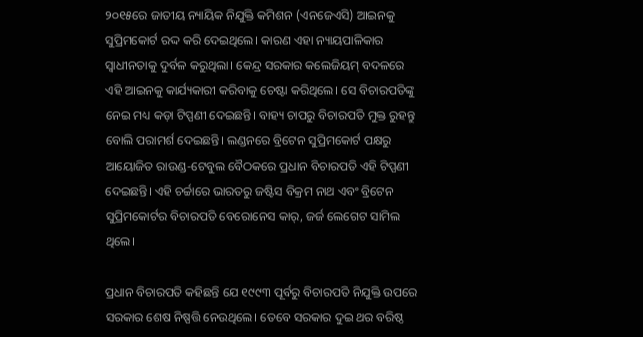୨୦୧୫ରେ ଜାତୀୟ ନ୍ୟାୟିକ ନିଯୁକ୍ତି କମିଶନ (ଏନଜେଏସି) ଆଇନକୁ ସୁପ୍ରିମକୋର୍ଟ ରଦ୍ଦ କରି ଦେଇଥିଲେ। କାରଣ ଏହା ନ୍ୟାୟପାଳିକାର ସ୍ବାଧୀନତାକୁ ଦୁର୍ବଳ କରୁଥିଲା। କେନ୍ଦ୍ର ସରକାର କଲେଜିୟମ୍ ବଦଳରେ ଏହି ଆଇନକୁ କାର୍ଯ୍ୟକାରୀ କରିବାକୁ ଚେଷ୍ଟା କରିଥିଲେ। ସେ ବିଚାରପତିଙ୍କୁ ନେଇ ମଧ୍ୟ କଡ଼ା ଟିପ୍ପଣୀ ଦେଇଛନ୍ତି। ବାହ୍ୟ ଚାପରୁ ବିଚାରପତି ମୁକ୍ତ ରୁହନ୍ତୁ ବୋଲି ପରାମର୍ଶ ଦେଇଛନ୍ତି। ଲଣ୍ଡନରେ ବ୍ରିଟେନ ସୁପ୍ରିମକୋର୍ଟ ପକ୍ଷରୁ ଆୟୋଜିତ ରାଉଣ୍ଡ-ଟେବୁଲ ବୈଠକରେ ପ୍ରଧାନ ବିଚାରପତି ଏହି ଟିପ୍ପଣୀ ଦେଇଛନ୍ତି। ଏହି ଚର୍ଚ୍ଚାରେ ଭାରତରୁ ଜଷ୍ଟିସ ବିକ୍ରମ ନାଥ ଏବଂ ବ୍ରିଟେନ ସୁପ୍ରିମକୋର୍ଟର ବିଚାରପତି ବେରୋନେସ କାର୍‌, ଜର୍ଜ ଲେଗେଟ ସାମିଲ ଥିଲେ।

ପ୍ରଧାନ ବିଚାରପତି କହିଛନ୍ତି ଯେ ୧୯୯୩ ପୂର୍ବରୁ ବିଚାରପତି ନିଯୁକ୍ତି ଉପରେ ସରକାର ଶେଷ ନିଷ୍ପତ୍ତି ନେଉଥିଲେ। ତେବେ ସରକାର ଦୁଇ ଥର ବରିଷ୍ଠ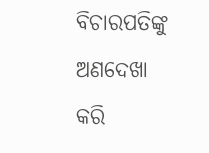ବିଚାରପତିଙ୍କୁ ଅଣଦେଖା କରି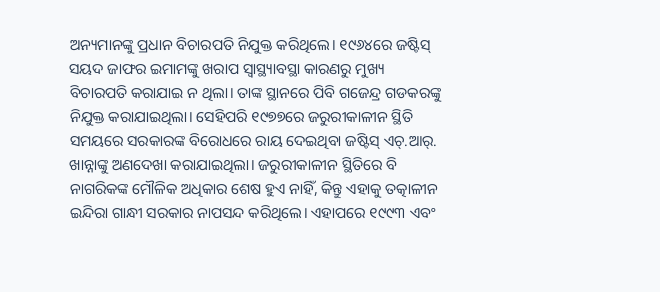ଅନ୍ୟମାନଙ୍କୁ ପ୍ରଧାନ ବିଚାରପତି ନିଯୁକ୍ତ କରିଥିଲେ। ୧୯୬୪ରେ ଜଷ୍ଟିସ୍ ସୟଦ ଜାଫର ଇମାମଙ୍କୁ ଖରାପ ସ୍ବାସ୍ଥ୍ୟାବସ୍ଥା କାରଣରୁ ମୁଖ୍ୟ ବିଚାରପତି କରାଯାଇ ନ ଥିଲା। ତାଙ୍କ ସ୍ଥାନରେ ପିବି ଗଜେନ୍ଦ୍ର ଗଡକରଙ୍କୁ ନିଯୁକ୍ତ କରାଯାଇଥିଲା। ସେହିପରି ୧୯୭୭ରେ ଜରୁରୀକାଳୀନ ସ୍ଥିତି ସମୟରେ ସରକାରଙ୍କ ବିରୋଧରେ ରାୟ ଦେଇଥିବା ଜଷ୍ଟିସ୍ ଏଚ୍.ଆର୍. ଖାନ୍ନାଙ୍କୁ ଅଣଦେଖା କରାଯାଇଥିଲା। ଜରୁରୀକାଳୀନ ସ୍ଥିତିରେ ବି ନାଗରିକଙ୍କ ମୌଳିକ ଅଧିକାର ଶେଷ ହୁଏ ନାହିଁ, କିନ୍ତୁ ଏହାକୁ ତତ୍କାଳୀନ ଇନ୍ଦିରା ଗାନ୍ଧୀ ସରକାର ନାପସନ୍ଦ କରିଥିଲେ। ଏହାପରେ ୧୯୯୩ ଏବଂ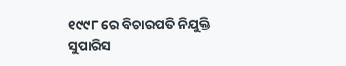୧୯୯୮ ରେ ବିଚାରପତି ନିଯୁକ୍ତି ସୁପାରିସ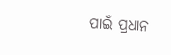ପାଇଁ ପ୍ରଧାନ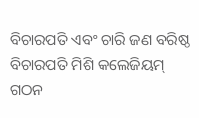ବିଚାରପତି ଏବଂ ଚାରି ଜଣ ବରିଷ୍ଠ ବିଚାରପତି ମିଶି କଲେଜିୟମ୍ ଗଠନ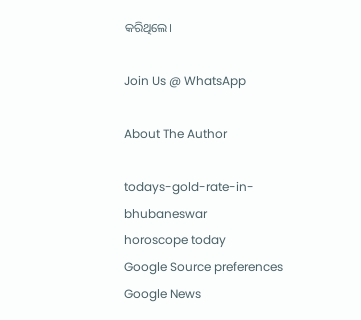କରିଥିଲେ।

Join Us @ WhatsApp

About The Author

todays-gold-rate-in-bhubaneswar
horoscope today
Google Source preferences
Google News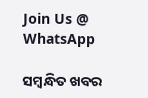Join Us @ WhatsApp

ସମ୍ବନ୍ଧିତ ଖବର